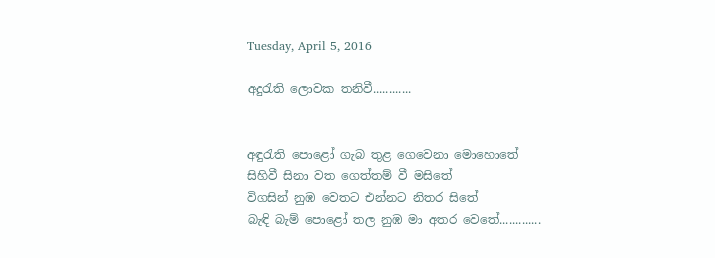Tuesday, April 5, 2016

අදුරැති ලොවක තනිවී............


අඳුරැති පොළෝ ගැබ තුළ ගෙවෙනා මොහොතේ
සිහිවී සිනා වත ගෙත්තම් වී මසිතේ
විගසින් නුඹ වෙතට එන්නට නිතර සිතේ
බැඳි බැම් පොළෝ තල නුඹ මා අතර වෙතේ.............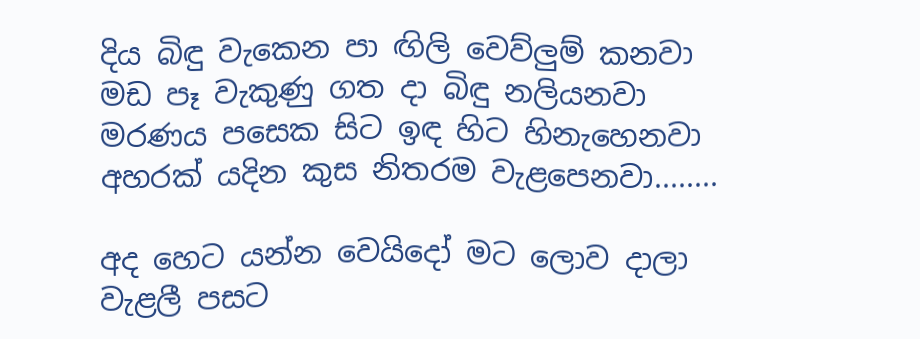දිය බිඳු වැකෙන පා ඟිලි වෙව්ලුම් කනවා
මඩ පෑ වැකුණු ගත දා බිඳු නලියනවා
මරණය පසෙක සිට ඉඳ හිට හිනැහෙනවා
අහරක් යදින කුස නිතරම වැළපෙනවා........

අද හෙට යන්න වෙයිදෝ මට ලොව දාලා
වැළලී පසට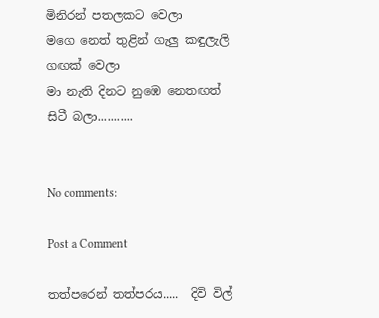මිනිරන් පතලකට වෙලා
මගෙ නෙත් තුළින් ගැලු කඳුලැලි ගඟක් වෙලා
මා නැති දිනට නුඹෙ නෙතඟත් සිටී බලා...........


No comments:

Post a Comment

තත්පරෙන් තත්පරය.....  දිවි විල්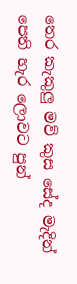තෙර කැකුලු මව් කුස සේද මැදින් පෙති හැර ලොවට පුන්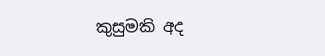කුසුමකි අද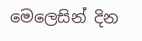මෙලෙසින් දින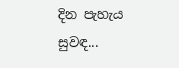දින පැහැය සුවඳ...